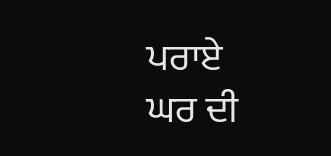ਪਰਾਏ
ਘਰ ਦੀ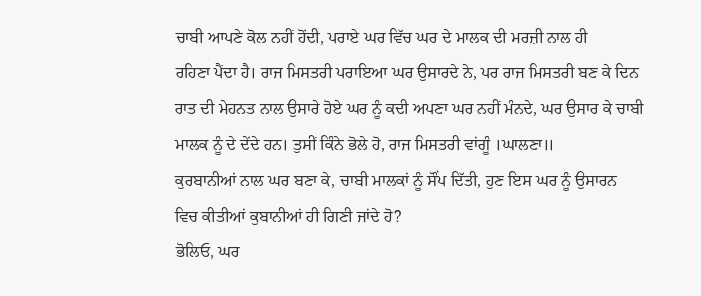ਚਾਬੀ ਆਪਣੇ ਕੋਲ ਨਹੀਂ ਹੋਂਦੀ, ਪਰਾਏ ਘਰ ਵਿੱਚ ਘਰ ਦੇ ਮਾਲਕ ਦੀ ਮਰਜ਼ੀ ਨਾਲ ਹੀ
ਰਹਿਣਾ ਪੈਂਦਾ ਹੈ। ਰਾਜ ਮਿਸਤਰੀ ਪਰਾਇਆ ਘਰ ਉਸਾਰਦੇ ਨੇ, ਪਰ ਰਾਜ ਮਿਸਤਰੀ ਬਣ ਕੇ ਦਿਨ
ਰਾਤ ਦੀ ਮੇਹਨਤ ਨਾਲ ਉਸਾਰੇ ਹੋਏ ਘਰ ਨੂੰ ਕਦੀ ਅਪਣਾ ਘਰ ਨਹੀਂ ਮੰਨਦੇ, ਘਰ ਉਸਾਰ ਕੇ ਚਾਬੀ
ਮਾਲਕ ਨੂੰ ਦੇ ਦੇਂਦੇ ਹਨ। ਤੁਸੀਂ ਕਿੰਨੇ ਭੋਲੇ ਹੋ, ਰਾਜ ਮਿਸਤਰੀ ਵਾਂਗੂੰ ।ਘਾਲਣਾ॥
ਕੁਰਬਾਨੀਆਂ ਨਾਲ ਘਰ ਬਣਾ ਕੇ, ਚਾਬੀ ਮਾਲਕਾਂ ਨੂੰ ਸੌਂਪ ਦਿੱਤੀ, ਹੁਣ ਇਸ ਘਰ ਨੂੰ ਉਸਾਰਨ
ਵਿਚ ਕੀਤੀਆਂ ਕੁਬਾਨੀਆਂ ਹੀ ਗਿਣੀ ਜਾਂਦੇ ਹੋ?
ਭੋਲਿਓ, ਘਰ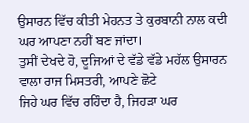ਉਸਾਰਨ ਵਿੱਚ ਕੀਤੀ ਮੇਹਨਤ ਤੇ ਕੁਰਬਾਨੀ ਨਾਲ ਕਦੀ ਘਰ ਆਪਣਾ ਨਹੀਂ ਬਣ ਜਾਂਦਾ।
ਤੁਸੀਂ ਦੇਖਦੇ ਹੋ, ਦੂਜਿਆਂ ਦੇ ਵੱਡੇ ਵੱਡੇ ਮਹੱਲ ਉਸਾਰਨ ਵਾਲਾ ਰਾਜ ਮਿਸਤਰੀ, ਆਪਣੇ ਛੋਟੇ
ਜਿਹੇ ਘਰ ਵਿੱਚ ਰਹਿੰਦਾ ਹੈ, ਜਿਹੜਾ ਘਰ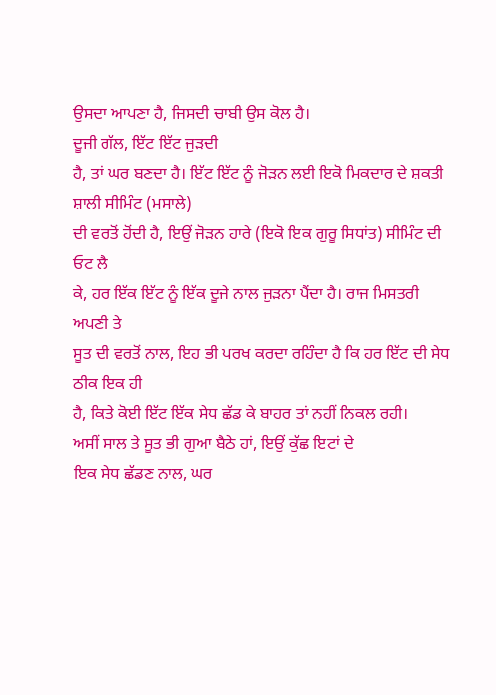ਉਸਦਾ ਆਪਣਾ ਹੈ, ਜਿਸਦੀ ਚਾਬੀ ਉਸ ਕੋਲ ਹੈ।
ਦੂਜੀ ਗੱਲ, ਇੱਟ ਇੱਟ ਜੁੜਦੀ
ਹੈ, ਤਾਂ ਘਰ ਬਣਦਾ ਹੈ। ਇੱਟ ਇੱਟ ਨੂੰ ਜੋੜਨ ਲਈ ਇਕੋ ਮਿਕਦਾਰ ਦੇ ਸ਼ਕਤੀ ਸ਼ਾਲੀ ਸੀਮਿੰਟ (ਮਸਾਲੇ)
ਦੀ ਵਰਤੋਂ ਹੋਂਦੀ ਹੈ, ਇਉਂ ਜੋੜਨ ਹਾਰੇ (ਇਕੋ ਇਕ ਗੁਰੂ ਸਿਧਾਂਤ) ਸੀਮਿੰਟ ਦੀ ਓਟ ਲੈ
ਕੇ, ਹਰ ਇੱਕ ਇੱਟ ਨੂੰ ਇੱਕ ਦੂਜੇ ਨਾਲ ਜੁੜਨਾ ਪੈਂਦਾ ਹੈ। ਰਾਜ ਮਿਸਤਰੀ ਅਪਣੀ ਤੇ
ਸੂਤ ਦੀ ਵਰਤੋਂ ਨਾਲ, ਇਹ ਭੀ ਪਰਖ ਕਰਦਾ ਰਹਿੰਦਾ ਹੈ ਕਿ ਹਰ ਇੱਟ ਦੀ ਸੇਧ ਠੀਕ ਇਕ ਹੀ
ਹੈ, ਕਿਤੇ ਕੋਈ ਇੱਟ ਇੱਕ ਸੇਧ ਛੱਡ ਕੇ ਬਾਹਰ ਤਾਂ ਨਹੀਂ ਨਿਕਲ ਰਹੀ।
ਅਸੀਂ ਸਾਲ ਤੇ ਸੂਤ ਭੀ ਗੁਆ ਬੈਠੇ ਹਾਂ, ਇਉਂ ਕੁੱਛ ਇਟਾਂ ਦੇ
ਇਕ ਸੇਧ ਛੱਡਣ ਨਾਲ, ਘਰ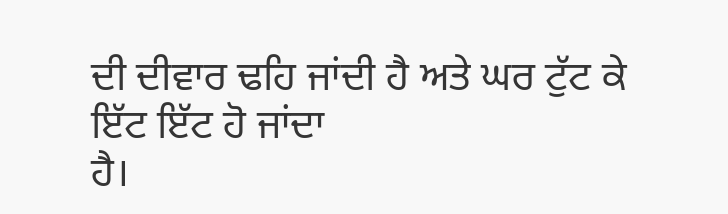ਦੀ ਦੀਵਾਰ ਢਹਿ ਜਾਂਦੀ ਹੈ ਅਤੇ ਘਰ ਟੁੱਟ ਕੇ ਇੱਟ ਇੱਟ ਹੋ ਜਾਂਦਾ
ਹੈ।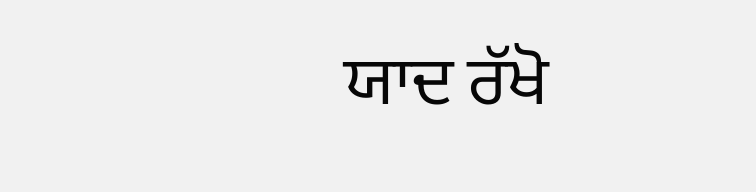ਯਾਦ ਰੱਖੋ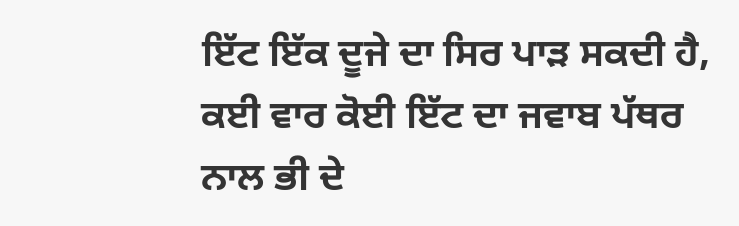ਇੱਟ ਇੱਕ ਦੂਜੇ ਦਾ ਸਿਰ ਪਾੜ ਸਕਦੀ ਹੈ, ਕਈ ਵਾਰ ਕੋਈ ਇੱਟ ਦਾ ਜਵਾਬ ਪੱਥਰ
ਨਾਲ ਭੀ ਦੇ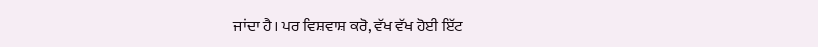ਜਾਂਦਾ ਹੈ। ਪਰ ਵਿਸ਼ਵਾਸ਼ ਕਰੋ, ਵੱਖ ਵੱਖ ਹੋਈ ਇੱਟ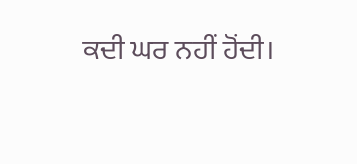ਕਦੀ ਘਰ ਨਹੀਂ ਹੋਂਦੀ।